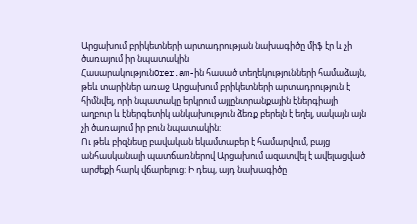Արցախում բրիկետների արտադրության նախագիծը միֆ էր և չի ծառայում իր նպատակին
ՀասարակությունOrer.am-ին հասած տեղեկությունների համաձայն, թեև տարիներ առաջ Արցախում բրիկետների արտադրություն է հիմնվել, որի նպատակը երկրում այլընտրանքային էներգիայի աղբուր և էներգետիկ անկախություն ձեռք բերելն է եղել, սակայն այն չի ծառայում իր բուն նպատակին:
Ու թեև բիզնեսը բավական եկամտաբեր է համարվում, բայց անհասկանալի պատճառներով Արցախում ազատվել է ավելացված արժեքի հարկ վճարելուց: Ի դեպ, այդ նախագիծը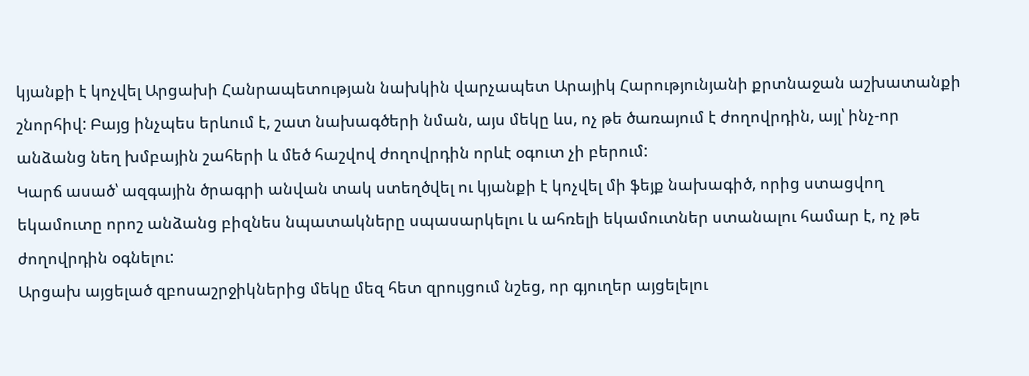կյանքի է կոչվել Արցախի Հանրապետության նախկին վարչապետ Արայիկ Հարությունյանի քրտնաջան աշխատանքի շնորհիվ: Բայց ինչպես երևում է, շատ նախագծերի նման, այս մեկը ևս, ոչ թե ծառայում է ժողովրդին, այլ՝ ինչ-որ անձանց նեղ խմբային շահերի և մեծ հաշվով ժողովրդին որևէ օգուտ չի բերում:
Կարճ ասած՝ ազգային ծրագրի անվան տակ ստեղծվել ու կյանքի է կոչվել մի ֆեյք նախագիծ, որից ստացվող եկամուտը որոշ անձանց բիզնես նպատակները սպասարկելու և ահռելի եկամուտներ ստանալու համար է, ոչ թե ժողովրդին օգնելու:
Արցախ այցելած զբոսաշրջիկներից մեկը մեզ հետ զրույցում նշեց, որ գյուղեր այցելելու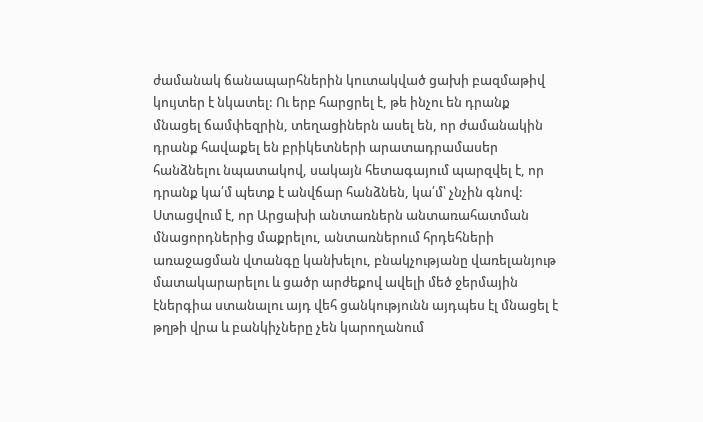ժամանակ ճանապարհներին կուտակված ցախի բազմաթիվ կույտեր է նկատել: Ու երբ հարցրել է, թե ինչու են դրանք մնացել ճամփեզրին, տեղացիներն ասել են, որ ժամանակին դրանք հավաքել են բրիկետների արատադրամասեր հանձնելու նպատակով, սակայն հետագայում պարզվել է, որ դրանք կա՛մ պետք է անվճար հանձնեն, կա՛մ՝ չնչին գնով:
Ստացվում է, որ Արցախի անտառներն անտառահատման մնացորդներից մաքրելու, անտառներում հրդեհների առաջացման վտանգը կանխելու, բնակչությանը վառելանյութ մատակարարելու և ցածր արժեքով ավելի մեծ ջերմային էներգիա ստանալու այդ վեհ ցանկությունն այդպես էլ մնացել է թղթի վրա և բանկիչները չեն կարողանում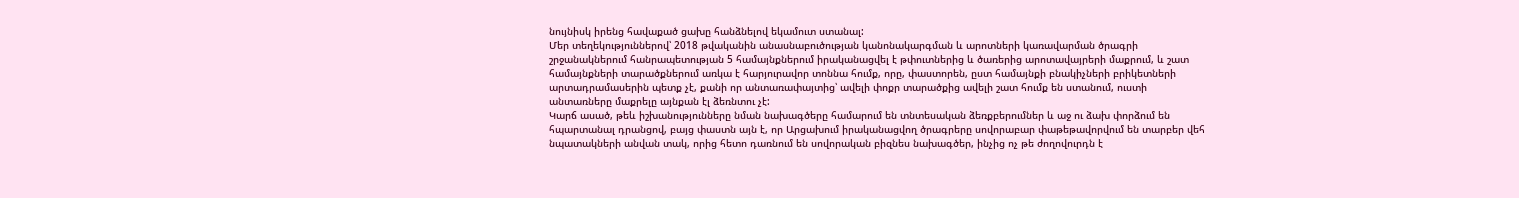նույնիսկ իրենց հավաքած ցախը հանձնելով եկամուտ ստանալ:
Մեր տեղեկություններով՝ 2018 թվականին անասնաբուծության կանոնակարգման և արոտների կառավարման ծրագրի շրջանակներում հանրապետության 5 համայնքներում իրականացվել է թփուտներից և ծառերից արոտավայրերի մաքրում, և շատ համայնքների տարածքներում առկա է հարյուրավոր տոննա հումք, որը, փաստորեն, ըստ համայնքի բնակիչների բրիկետների արտադրամասերին պետք չէ, քանի որ անտառափայտից՝ ավելի փոքր տարածքից ավելի շատ հումք են ստանում, ուստի անտառները մաքրելը այնքան էլ ձեռնտու չէ:
Կարճ ասած, թեև իշխանությունները նման նախագծերը համարում են տնտեսական ձեռքբերումներ և աջ ու ձախ փորձում են հպարտանալ դրանցով, բայց փաստն այն է, որ Արցախում իրականացվող ծրագրերը սովորաբար փաթեթավորվում են տարբեր վեհ նպատակների անվան տակ, որից հետո դառնում են սովորական բիզնես նախագծեր, ինչից ոչ թե ժողովուրդն է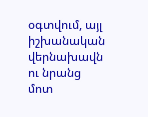օգտվում, այլ իշխանական վերնախավն ու նրանց մոտ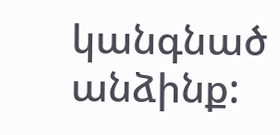կանգնած անձինք: